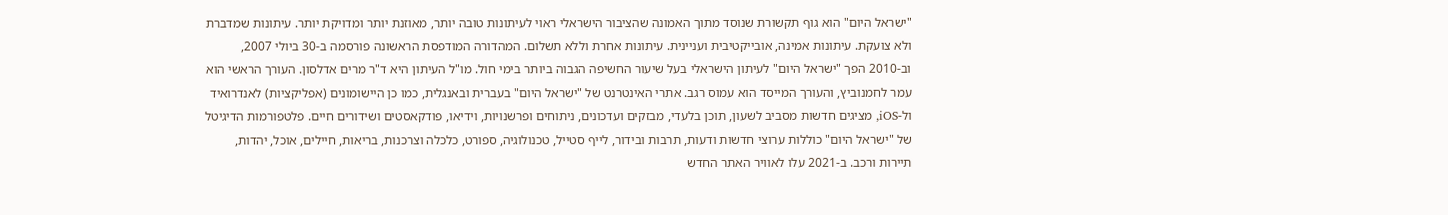"ישראל היום" הוא גוף תקשורת שנוסד מתוך האמונה שהציבור הישראלי ראוי לעיתונות טובה יותר, מאוזנת יותר ומדויקת יותר. עיתונות שמדברת ולא צועקת. עיתונות אמינה, אובייקטיבית ועניינית. עיתונות אחרת וללא תשלום. המהדורה המודפסת הראשונה פורסמה ב-30 ביולי 2007, וב-2010 הפך "ישראל היום" לעיתון הישראלי בעל שיעור החשיפה הגבוה ביותר בימי חול. מו"ל העיתון היא ד"ר מרים אדלסון. העורך הראשי הוא עמר לחמנוביץ, והעורך המייסד הוא עמוס רגב. אתרי האינטרנט של "ישראל היום" בעברית ובאנגלית, כמו כן היישומונים (אפליקציות) לאנדרואיד ול-iOS, מציגים חדשות מסביב לשעון, תוכן בלעדי, מבזקים ועדכונים, ניתוחים ופרשנויות, וידיאו, פודקאסטים ושידורים חיים. פלטפורמות הדיגיטל של "ישראל היום" כוללות ערוצי חדשות ודעות, תרבות ובידור, לייף סטייל, טכנולוגיה, ספורט, כלכלה וצרכנות, בריאות, חיילים, אוכל, יהדות, תיירות ורכב. ב-2021 עלו לאוויר האתר החדש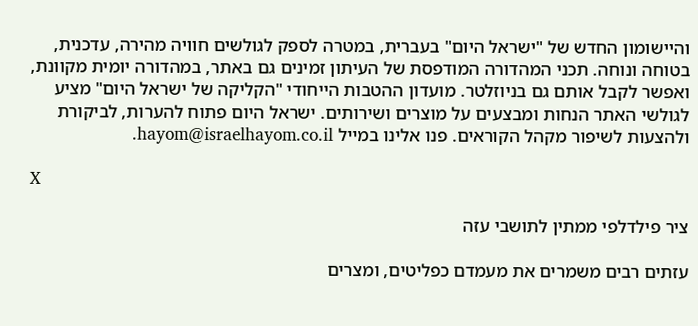והיישומון החדש של "ישראל היום" בעברית, במטרה לספק לגולשים חוויה מהירה, עדכנית, בטוחה ונוחה. תכני המהדורה המודפסת של העיתון זמינים גם באתר, במהדורה יומית מקוונת, ואפשר לקבל אותם גם בניוזלטר. מועדון ההטבות הייחודי "הקליקה של ישראל היום" מציע לגולשי האתר הנחות ומבצעים על מוצרים ושירותים. ישראל היום פתוח להערות, לביקורת ולהצעות לשיפור מקהל הקוראים. פנו אלינו במייל hayom@israelhayom.co.il.

X

ציר פילדלפי ממתין לתושבי עזה

עזתים רבים משמרים את מעמדם כפליטים, ומצרים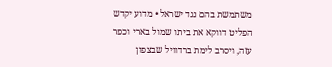משתמשת בהם נגד ישראל • מדוע יקדש הפליט דווקא את ביתו שמול בארי וכפר עזה, ויסרב לימת ברדוויל שבצפון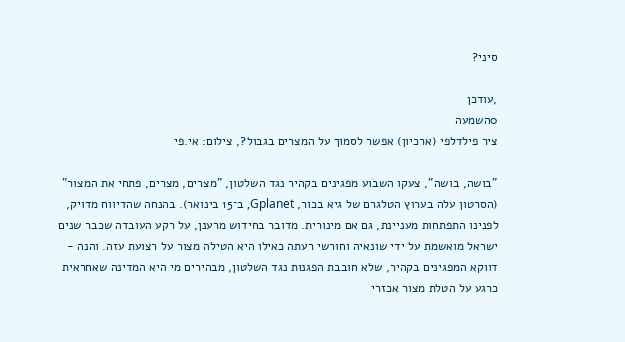סיני?

,עודכן
0השמעה
ציר פילדלפי (ארכיון) אפשר לסמוך על המצרים בגבול?, צילום: אי.פי

"בושה, בושה", צעקו השבוע מפגינים בקהיר נגד השלטון, "מצרים, מצרים, פתחי את המצור" (הסרטון עלה בערוץ הטלגרם של גיא בכור, Gplanet, ב־15 בינואר). בהנחה שהדיווח מדויק, לפנינו התפתחות מעניינת, גם אם מינורית. מדובר בחידוש מרענן, על רקע העובדה שכבר שנים ישראל מואשמת על ידי שונאיה וחורשי רעתה כאילו היא הטילה מצור על רצועת עזה. והנה - דווקא המפגינים בקהיר, שלא חובבת הפגנות נגד השלטון, מבהירים מי היא המדינה שאחראית כרגע על הטלת מצור אכזרי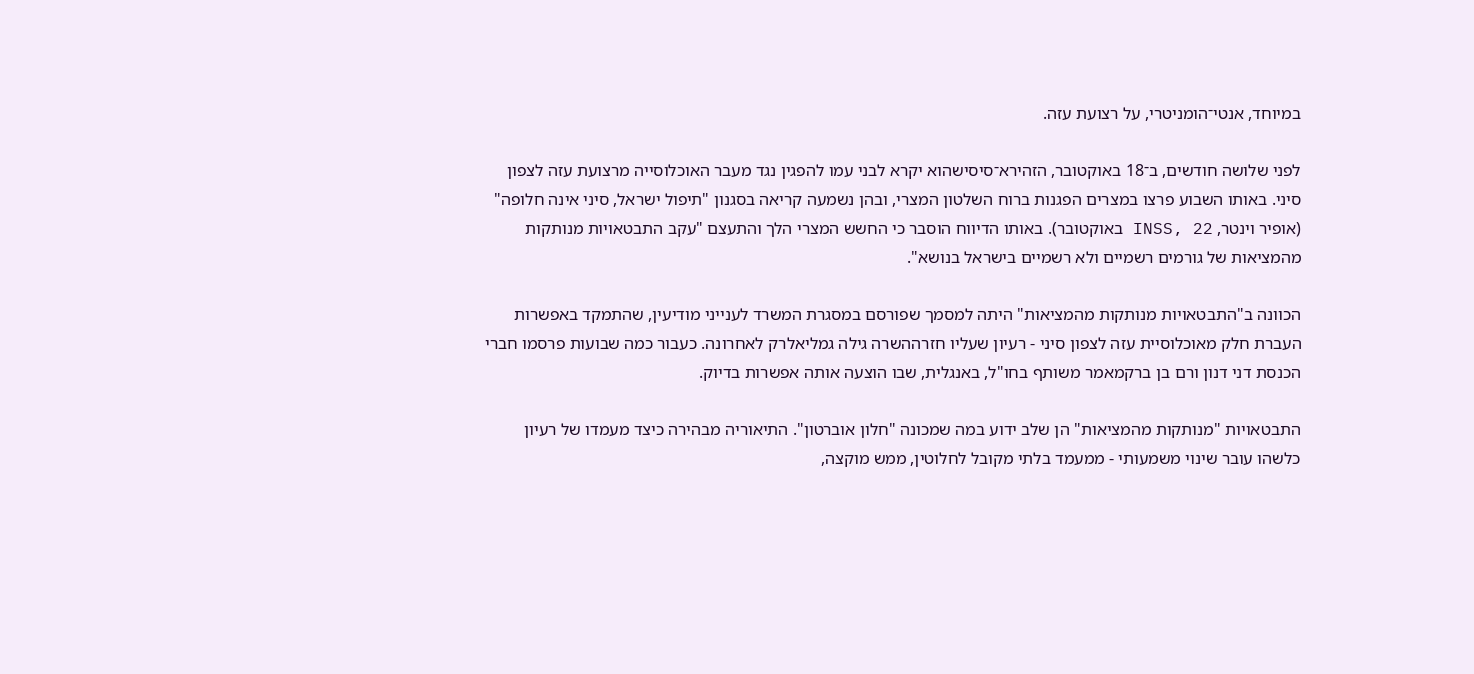במיוחד, אנטי־הומניטרי, על רצועת עזה.

לפני שלושה חודשים, ב־18 באוקטובר, הזהירא־סיסישהוא יקרא לבני עמו להפגין נגד מעבר האוכלוסייה מרצועת עזה לצפון סיני. באותו השבוע פרצו במצרים הפגנות ברוח השלטון המצרי, ובהן נשמעה קריאה בסגנון "תיפול ישראל, סיני אינה חלופה" (אופיר וינטר, INSS, 22 באוקטובר). באותו הדיווח הוסבר כי החשש המצרי הלך והתעצם "עקב התבטאויות מנותקות מהמציאות של גורמים רשמיים ולא רשמיים בישראל בנושא".

הכוונה ב"התבטאויות מנותקות מהמציאות" היתה למסמך שפורסם במסגרת המשרד לענייני מודיעין, שהתמקד באפשרות העברת חלק מאוכלוסיית עזה לצפון סיני - רעיון שעליו חזרההשרה גילה גמליאלרק לאחרונה. כעבור כמה שבועות פרסמו חברי הכנסת דני דנון ורם בן ברקמאמר משותף בחו"ל, באנגלית, שבו הוצעה אותה אפשרות בדיוק.

התבטאויות "מנותקות מהמציאות" הן שלב ידוע במה שמכונה "חלון אוברטון". התיאוריה מבהירה כיצד מעמדו של רעיון כלשהו עובר שינוי משמעותי - ממעמד בלתי מקובל לחלוטין, ממש מוקצה,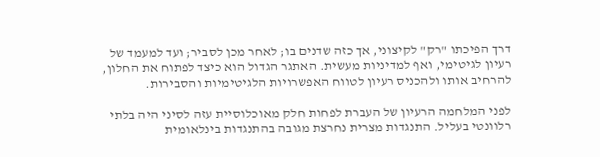דרך הפיכתו "רק" לקיצוני, אך כזה שדנים בו; לאחר מכן לסביר; ועד למעמד של רעיון לגיטימי, ואף למדיניות מעשית. האתגר הגדול הוא כיצד לפתוח את החלון, להרחיב אותו ולהכניס רעיון לטווח האפשרויות הלגיטימיות והסבירות.

לפני המלחמה הרעיון של העברת לפחות חלק מאוכלוסיית עזה לסיני היה בלתי רלוונטי בעליל. התנגדות מצרית נחרצת מגובה בהתנגדות בינלאומית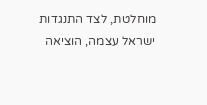מוחלטת, לצד התנגדות ישראל עצמה, הוציאה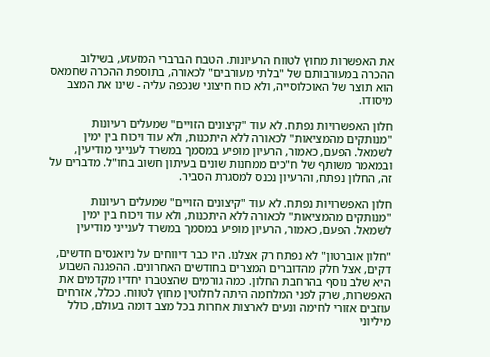את האפשרות מחוץ לטווח הרעיונות. הטבח הברברי המזעזע, בשילוב ההכרה במעורבותם של "בלתי מעורבים" לכאורה, בתוספת ההכרה שחמאס הוא תוצר של האוכלוסייה, ולא כוח חיצוני שנכפה עליה - שינו את המצב מיסודו.

חלון האפשרויות נפתח. לא עוד "קיצונים הזויים" שמעלים רעיונות "מנותקים מהמציאות" לכאורה ללא היתכנות, ולא עוד ויכוח בין ימין לשמאל. הפעם, כאמור, הרעיון מופיע במסמך במשרד לענייני מודיעין, ובמאמר משותף של ח"כים ממחנות שונים בעיתון חשוב בחו"ל. מדברים על זה, החלון נפתח, והרעיון נכנס למסגרת הסביר.

חלון האפשרויות נפתח. לא עוד "קיצונים הזויים" שמעלים רעיונות "מנותקים מהמציאות" לכאורה ללא היתכנות, ולא עוד ויכוח בין ימין לשמאל. הפעם, כאמור, הרעיון מופיע במסמך במשרד לענייני מודיעין

"חלון אוברטון" לא נפתח רק אצלנו. היו כבר דיווחים על ניואנסים חדשים, דקים, אצל חלק מהדוברים המצרים בחודשים האחרונים. ההפגנה השבוע היא שלב נוסף בהרחבת החלון. כמה גורמים שהצטברו יחדיו מקדמים את האפשרות, שרק לפני המלחמה היתה לחלוטין מחוץ לטווח. ככלל, אזרחים עוזבים אזורי לחימה ונעים לארצות אחרות בכל מצב דומה בעולם, כולל מיליוני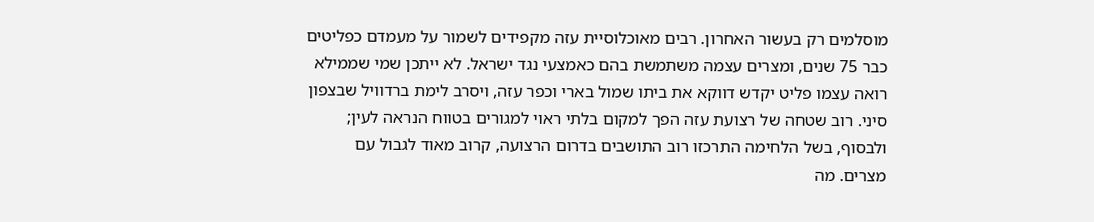מוסלמים רק בעשור האחרון. רבים מאוכלוסיית עזה מקפידים לשמור על מעמדם כפליטים כבר 75 שנים, ומצרים עצמה משתמשת בהם כאמצעי נגד ישראל. לא ייתכן שמי שממילא רואה עצמו פליט יקדש דווקא את ביתו שמול בארי וכפר עזה, ויסרב לימת ברדוויל שבצפון סיני. רוב שטחה של רצועת עזה הפך למקום בלתי ראוי למגורים בטווח הנראה לעין; ולבסוף, בשל הלחימה התרכזו רוב התושבים בדרום הרצועה, קרוב מאוד לגבול עם מצרים. מה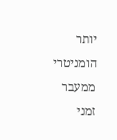יותר הומניטרי ממעבר זמני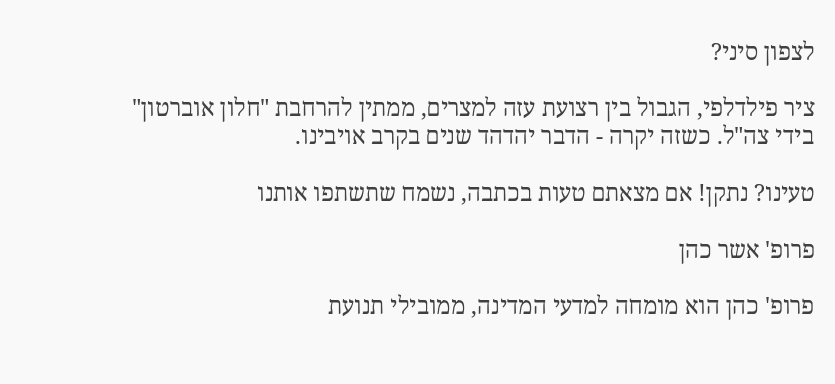לצפון סיני?

ציר פילדלפי, הגבול בין רצועת עזה למצרים, ממתין להרחבת "חלון אוברטון" בידי צה"ל. כשזה יקרה - הדבר יהדהד שנים בקרב אויבינו.

טעינו? נתקן! אם מצאתם טעות בכתבה, נשמח שתשתפו אותנו

פרופ' אשר כהן

פרופ' כהן הוא מומחה למדעי המדינה, ממובילי תנועת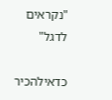"נקראים לדגל"

כדאילהכיר